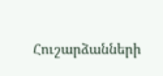Հուշարձանների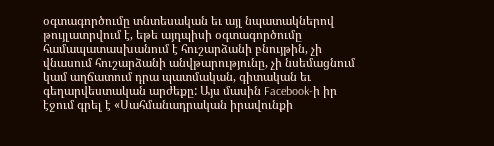օգտագործումը տնտեսական եւ այլ նպատակներով թույլատրվում է, եթե այդպիսի օգտագործումը համապատասխանում է հուշարձանի բնույթին, չի վնասում հուշարձանի անվթարությունը, չի նսեմացնում կամ աղճատում դրա պատմական, գիտական եւ գեղարվեստական արժեքը: Այս մասին Facebook-ի իր էջում գրել է «Սահմանադրական իրավունքի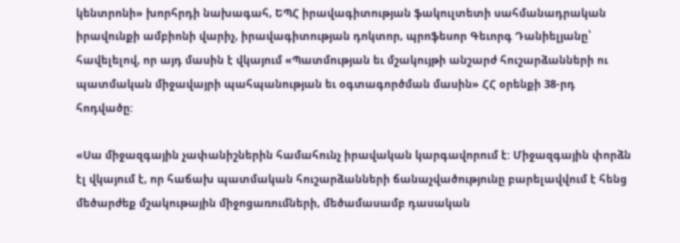կենտրոնի» խորհրդի նախագահ, ԵՊՀ իրավագիտության ֆակուլտետի սահմանադրական իրավունքի ամբիոնի վարիչ, իրավագիտության դոկտոր, պրոֆեսոր Գեւորգ Դանիելյանը՝ հավելելով, որ այդ մասին է վկայում «Պատմության եւ մշակույթի անշարժ հուշարձանների ու պատմական միջավայրի պահպանության եւ օգտագործման մասին» ՀՀ օրենքի 38-րդ հոդվածը:

«Սա միջազգային չափանիշներին համահունչ իրավական կարգավորում է: Միջազգային փորձն էլ վկայում է, որ հաճախ պատմական հուշարձանների ճանաչվածությունը բարելավվում է հենց մեծարժեք մշակութային միջոցառումների, մեծամասամբ դասական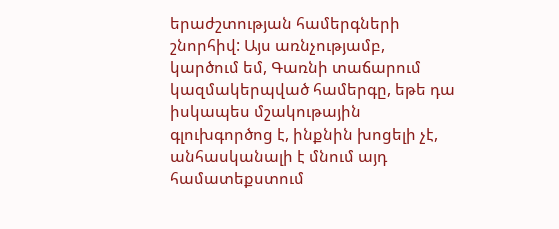երաժշտության համերգների շնորհիվ: Այս առնչությամբ, կարծում եմ, Գառնի տաճարում կազմակերպված համերգը, եթե դա իսկապես մշակութային գլուխգործոց է, ինքնին խոցելի չէ, անհասկանալի է մնում այդ համատեքստում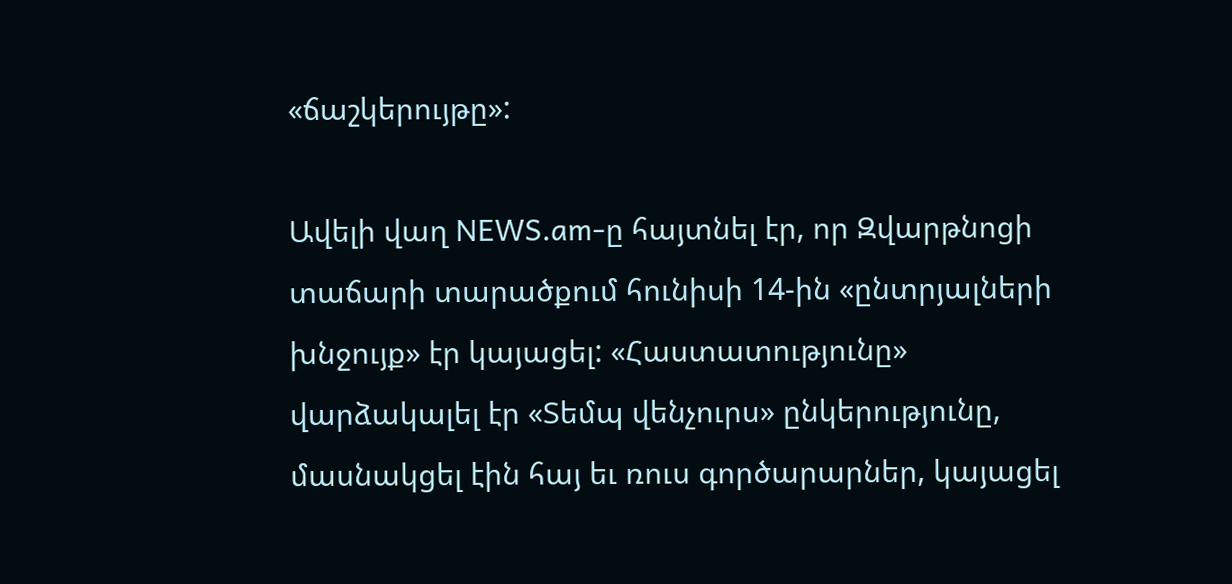«ճաշկերույթը»:

Ավելի վաղ NEWS.am-ը հայտնել էր, որ Զվարթնոցի տաճարի տարածքում հունիսի 14-ին «ընտրյալների խնջույք» էր կայացել: «Հաստատությունը» վարձակալել էր «Տեմպ վենչուրս» ընկերությունը, մասնակցել էին հայ եւ ռուս գործարարներ, կայացել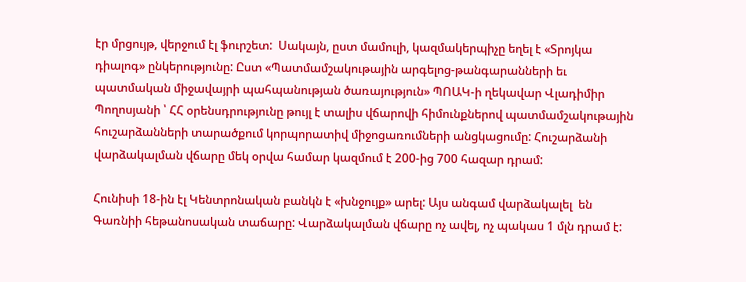էր մրցույթ, վերջում էլ ֆուրշետ:  Սակայն, ըստ մամուլի, կազմակերպիչը եղել է «Տրոյկա դիալոգ» ընկերությունը: Ըստ «Պատմամշակութային արգելոց-թանգարանների եւ պատմական միջավայրի պահպանության ծառայություն» ՊՈԱԿ-ի ղեկավար Վլադիմիր Պողոսյանի ՝ ՀՀ օրենսդրությունը թույլ է տալիս վճարովի հիմունքներով պատմամշակութային  հուշարձանների տարածքում կորպորատիվ միջոցառումների անցկացումը: Հուշարձանի վարձակալման վճարը մեկ օրվա համար կազմում է 200-ից 700 հազար դրամ:

Հունիսի 18-ին էլ Կենտրոնական բանկն է «խնջույք» արել: Այս անգամ վարձակալել  են Գառնիի հեթանոսական տաճարը: Վարձակալման վճարը ոչ ավել, ոչ պակաս 1 մլն դրամ է: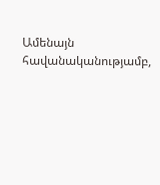Ամենայն հավանականությամբ,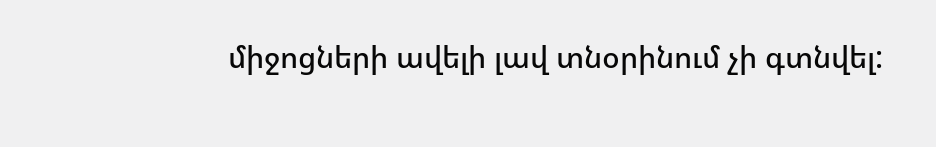միջոցների ավելի լավ տնօրինում չի գտնվել: